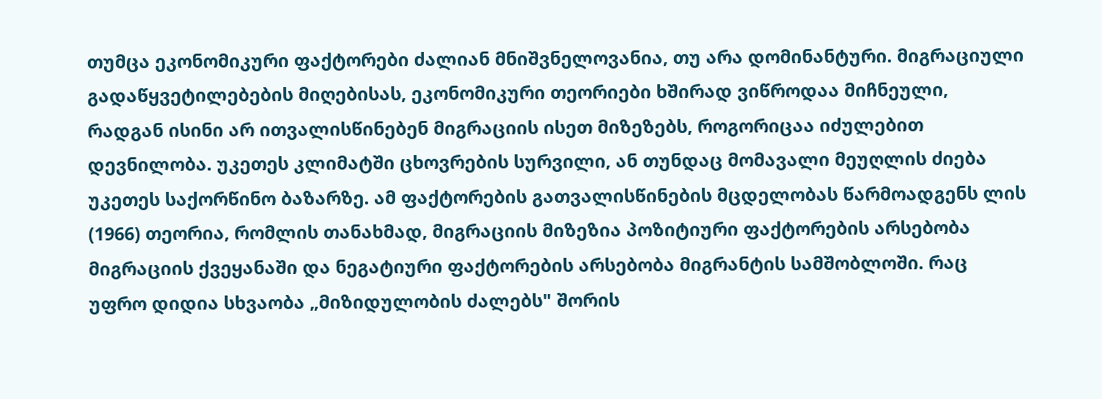თუმცა ეკონომიკური ფაქტორები ძალიან მნიშვნელოვანია, თუ არა დომინანტური. მიგრაციული გადაწყვეტილებების მიღებისას, ეკონომიკური თეორიები ხშირად ვიწროდაა მიჩნეული, რადგან ისინი არ ითვალისწინებენ მიგრაციის ისეთ მიზეზებს, როგორიცაა იძულებით დევნილობა. უკეთეს კლიმატში ცხოვრების სურვილი, ან თუნდაც მომავალი მეუღლის ძიება უკეთეს საქორწინო ბაზარზე. ამ ფაქტორების გათვალისწინების მცდელობას წარმოადგენს ლის (1966) თეორია, რომლის თანახმად, მიგრაციის მიზეზია პოზიტიური ფაქტორების არსებობა მიგრაციის ქვეყანაში და ნეგატიური ფაქტორების არსებობა მიგრანტის სამშობლოში. რაც უფრო დიდია სხვაობა „მიზიდულობის ძალებს" შორის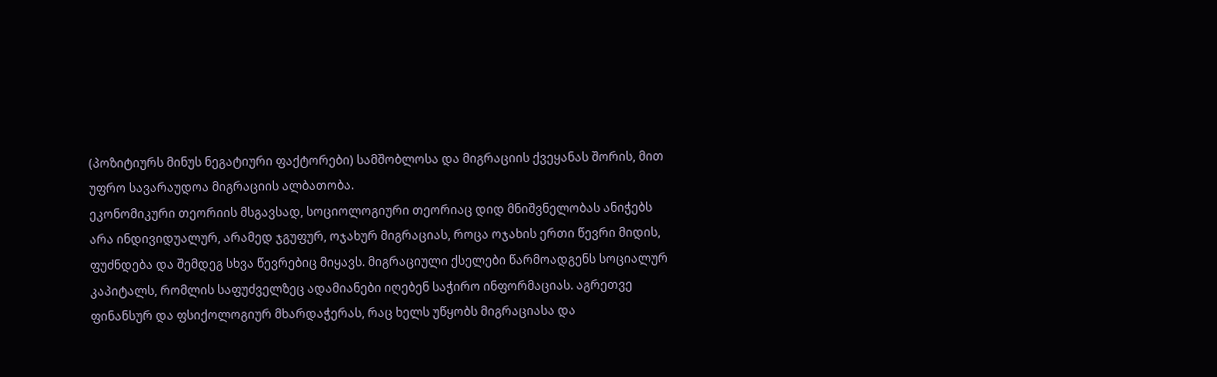(პოზიტიურს მინუს ნეგატიური ფაქტორები) სამშობლოსა და მიგრაციის ქვეყანას შორის, მით უფრო სავარაუდოა მიგრაციის ალბათობა.
ეკონომიკური თეორიის მსგავსად, სოციოლოგიური თეორიაც დიდ მნიშვნელობას ანიჭებს არა ინდივიდუალურ, არამედ ჯგუფურ, ოჯახურ მიგრაციას, როცა ოჯახის ერთი წევრი მიდის, ფუძნდება და შემდეგ სხვა წევრებიც მიყავს. მიგრაციული ქსელები წარმოადგენს სოციალურ კაპიტალს, რომლის საფუძველზეც ადამიანები იღებენ საჭირო ინფორმაციას. აგრეთვე ფინანსურ და ფსიქოლოგიურ მხარდაჭერას, რაც ხელს უწყობს მიგრაციასა და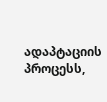ადაპტაციის პროცესს,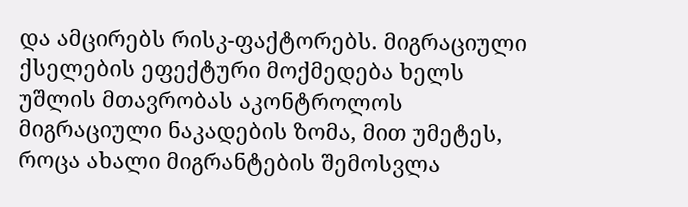და ამცირებს რისკ-ფაქტორებს. მიგრაციული ქსელების ეფექტური მოქმედება ხელს უშლის მთავრობას აკონტროლოს მიგრაციული ნაკადების ზომა, მით უმეტეს, როცა ახალი მიგრანტების შემოსვლა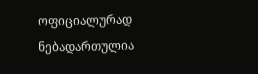ოფიციალურად ნებადართულია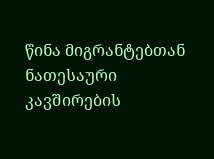წინა მიგრანტებთან ნათესაური კავშირების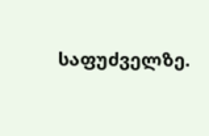საფუძველზე.